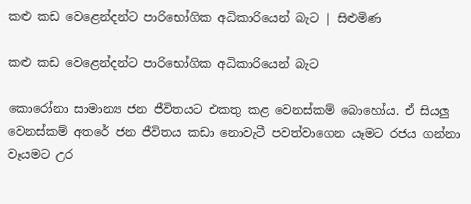කළු කඩ වෙළෙන්දන්ට පාරිභෝගික අධිකාරියෙන් බැට | සිළුමිණ

කළු කඩ වෙළෙන්දන්ට පාරිභෝගික අධිකාරියෙන් බැට

කොරෝනා සාමාන්‍ය ජන ජීවිතයට එකතු කළ වෙනස්කම් බොහෝය. ඒ සියලු වෙනස්කම් අතරේ ජන ජීවිතය කඩා ‍නොවැටී පවත්වාගෙන යෑමට රජය ගන්නා වෑයමට උර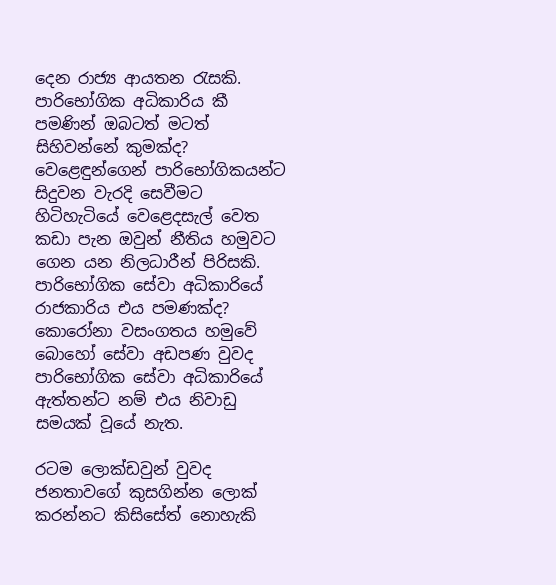දෙන රාජ්‍ය ආයතන රැසකි. පාරිභෝගික අධිකාරිය කී පමණින් ඔබටත් මටත් සිහිවන්නේ කුමක්ද? වෙළෙඳුන්ගෙන් පාරිභෝගිකයන්ට සිදුවන වැරදි සෙවීමට හිටිහැටියේ වෙළෙදසැල් වෙත කඩා පැන ඔවුන් නීතිය හමුවට ගෙන යන නිලධාරීන් පිරිසකි. පාරිභෝගික සේවා අධිකාරියේ රාජකාරිය එය පමණක්ද? කොරෝනා වසංගතය හමුවේ බොහෝ සේවා අඩපණ වුවද පාරිභෝගික සේවා අධිකාරියේ ඇත්තන්ට නම් එය නිවාඩු සමයක් වූයේ නැත.

රටම ලොක්ඩවුන් වුවද ජනතාවගේ කුසගින්න ලොක් කරන්නට කිසිසේත් නොහැකි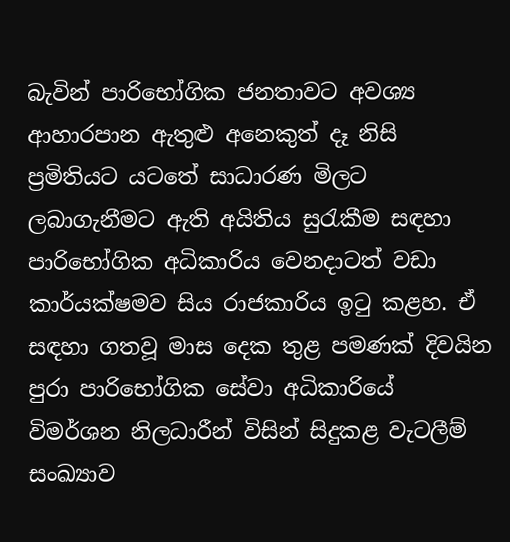බැවින් පාරිභෝගික ජනතාවට අවශ්‍ය ආහාරපාන ඇතුළු අනෙකුත් දෑ නිසි ප්‍රමිතියට යටතේ සාධාරණ මිලට ලබාගැනීමට ඇති අයිතිය සුරැකීම සඳහා පාරිභෝගික අධිකාරිය වෙනදාටත් වඩා කාර්යක්ෂමව සිය රාජකාරිය ඉටු කළහ. ඒ සඳහා ගතවූ මාස දෙක තුළ පමණක් දිවයින පුරා පාරිභෝගික සේවා අධිකාරියේ විමර්ශන නිලධාරීන් විසින් සිදුකළ වැටලීම් සංඛ්‍යාව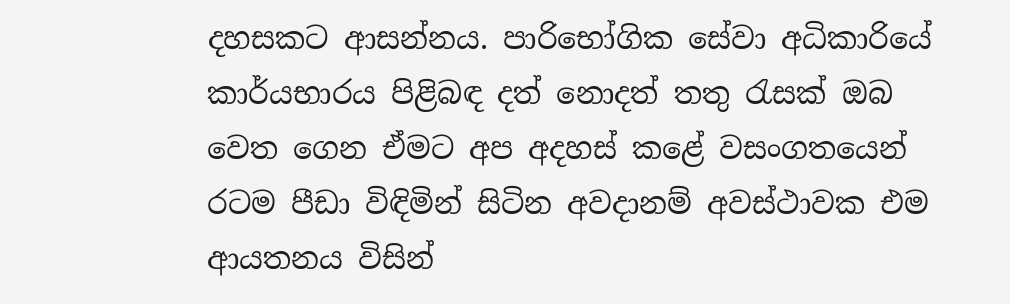දහසකට ආසන්නය. පාරිභෝගික සේවා අධිකාරියේ කාර්යභාරය පිළිබඳ දත් නොදත් තතු රැසක් ඔබ වෙත ගෙන ඒමට අප අදහස් කළේ වසංගතයෙන් රටම පීඩා විඳිමින් සිටින අවදානම් අවස්ථාවක එම ආයතනය විසින්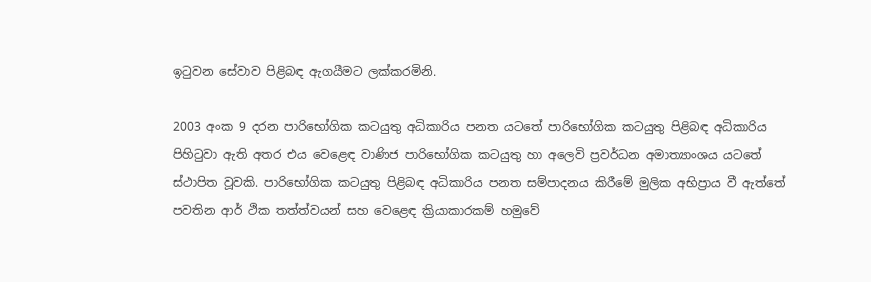ඉටුවන සේවාව පිළිබඳ ඇගයීමට ලක්කරමිනි.

2003 අංක 9 දරන පාරිභෝගික කටයුතු අධිකාරිය පනත යටතේ පාරිභෝගික කටයුතු පිළිබඳ අධිකාරිය පිහිටුවා ඇති අතර එය වෙළෙඳ වාණිජ පාරිභෝගික කටයුතු හා අලෙවි ප්‍රවර්ධන අමාත්‍යාංශය යටතේ ස්ථාපිත වූවකි. පාරිභෝගික කටයුතු පිළිබඳ අධිකාරිය පනත සම්පාදනය කිරීමේ මුලික අභිප්‍රාය වී ඇත්තේ පවතින ආර් ථික තත්ත්වයන් සහ වෙළෙඳ ක්‍රියාකාරකම් හමුවේ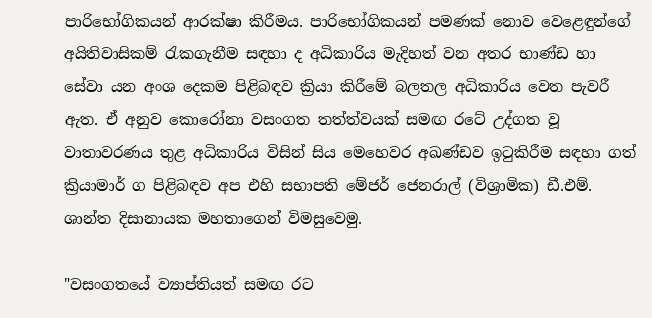පාරිභෝගිකයන් ආරක්ෂා කිරීමය. පාරිභෝගිකයන් පමණක් නොව වෙළෙඳුන්ගේ අයිතිවාසිකම් රැකගැනීම සඳහා ද අධිකාරිය මැදිහත් වන අතර භාණ්ඩ හා සේවා යන අංශ දෙකම පිළිබඳව ක්‍රියා කිරීමේ බලතල අධිකාරිය වෙත පැවරී ඇත. ඒ අනුව කොරෝනා වසංගත තත්ත්වයක් සමඟ රටේ උද්ගත වූ වාතාවරණය තුළ අධිකාරිය විසින් සිය මෙහෙවර අඛණ්ඩව ඉටුකිරීම සඳහා ගත් ක්‍රියාමාර් ග පිළිබඳව අප එහි සභාපති මේජර් ජෙනරාල් (විශ්‍රාමික) ඩී.එම්. ශාන්ත දිසානායක මහතාගෙන් විමසුවෙමු.

"වසංගතයේ ව්‍යාප්තියත් සමඟ රට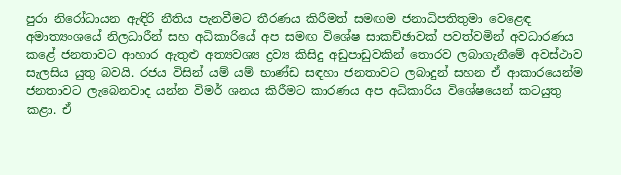පුරා නිරෝධායන ඇඳිරි නීතිය පැනවීමට තීරණය කිරීමත් සමඟම ජනාධිපතිතුමා වෙළෙඳ අමාත්‍යංශයේ නිලධාරීන් සහ අධිකාරියේ අප සමඟ විශේෂ සාකච්ඡාවක් පවත්වමින් අවධාරණය කළේ ජනතාවට ආහාර ඇතුළු අත්‍යවශ්‍ය ද්‍රව්‍ය කිසිදු අඩුපාඩුවකින් තොරව ලබාගැනීමේ අවස්ථාව සැලසිය යුතු බවයි. රජය විසින් යම් යම් භාණ්ඩ සඳහා ජනතාවට ලබාදුන් සහන ඒ ආකාරයෙන්ම ජනතාවට ලැබෙනවාද යන්න විමර් ශනය කිරීමට කාරණය අප අධිකාරිය විශේෂයෙන් කටයුතු කළා. ඒ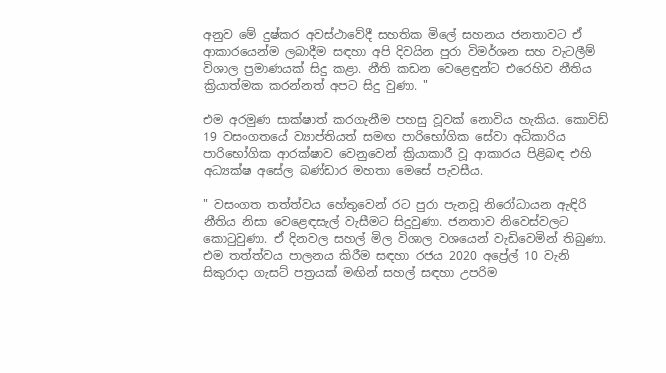අනුව මේ දුෂ්කර අවස්ථාවේදී සහතික මිලේ සහනය ජනතාවට ඒ ආකාරයෙන්ම ලබාදීම සඳහා අපි දිවයින පුරා විමර්ශන සහ වැටලීම් විශාල ප්‍රමාණයක් සිදු කළා. නීති කඩන වෙළෙඳුන්ට එරෙහිව නීතිය ක්‍රියාත්මක කරන්නත් අපට සිදු වුණා. "

එම අරමුණ සාක්ෂාත් කරගැනීම පහසු වූවක් නොවිය හැකිය. කොවිඩ් 19 වසංගතයේ ව්‍යාප්තියත් සමඟ පාරිභෝගික සේවා අධිකාරිය පාරිභෝගික ආරක්ෂාව වෙනුවෙන් ක්‍රියාකාරී වූ ආකාරය පිළිබඳ එහි අධ්‍යක්ෂ අසේල බණ්ඩාර මහතා මෙසේ පැවසීය.

" වසංගත තත්ත්වය හේතුවෙන් රට පුරා පැනවූ නිරෝධායන ඇඳිරි නීතිය නිසා වෙළෙඳසැල් වැසීමට සිදුවුණා. ජනතාව නිවෙස්වලට කොටුවුණා. ඒ දිනවල සහල් මිල විශාල වශයෙන් වැඩිවෙමින් තිබුණා. එම තත්ත්වය පාලනය කිරීම සඳහා රජය 2020 අප්‍රේල් 10 වැනි සිකුරාදා ගැසට් පත්‍රයක් මඟින් සහල් සඳහා උපරිම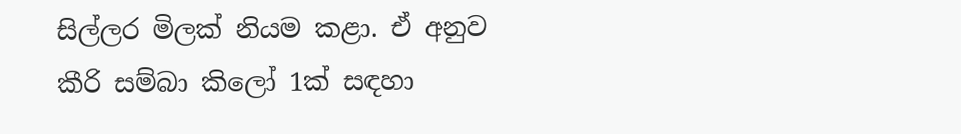සිල්ලර මිලක් නියම කළා. ඒ අනුව කීරි සම්බා කිලෝ 1ක් සඳහා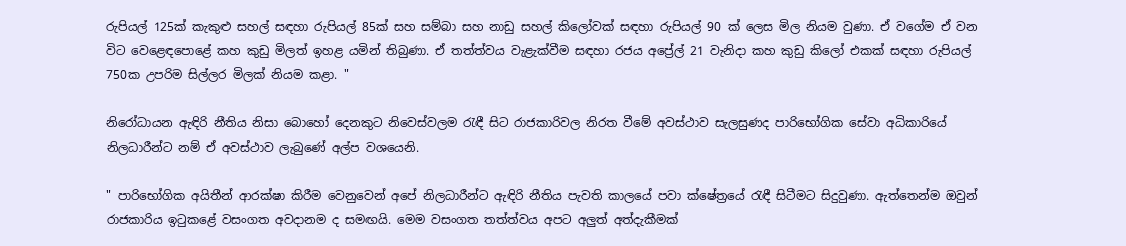රුපියල් 125ක් කැකුළු සහල් සඳහා රුපියල් 85ක් සහ සම්බා සහ නාඩු සහල් කිලෝවක් සඳහා රුපියල් 90 ක් ලෙස මිල නියම වුණා. ඒ වගේම ඒ වන විට වෙළෙඳපොළේ කහ කුඩු මිලත් ඉහළ යමින් තිබුණා. ඒ තත්ත්වය වැළැක්වීම සඳහා රජය අප්‍රේල් 21 වැනිදා කහ කුඩු කිලෝ එකක් සඳහා රුපියල් 750ක උපරිම සිල්ලර මිලක් නියම කළා. "

නිරෝධායන ඇඳිරි නීතිය නිසා බොහෝ දෙනකුට නිවෙස්වලම රැඳී සිට රාජකාරිවල නිරත වීමේ අවස්ථාව සැලසුණද පාරිභෝගික සේවා අධිකාරියේ නිලධාරීන්ට නම් ඒ අවස්ථාව ලැබුණේ අල්ප වශයෙනි.

" පාරිභෝගික අයිතීන් ආරක්ෂා කිරීම වෙනුවෙන් අපේ නිලධාරීන්ට ඇඳිරි නීතිය පැවති කාලයේ පවා ක්ෂේත්‍රයේ රැඳී සිටීමට සිදුවුණා. ඇත්තෙන්ම ඔවුන් රාජකාරිය ඉටුකළේ වසංගත අවදානම ද සමඟයි. මෙම වසංගත තත්ත්වය අපට අලුත් අත්දැකීමක්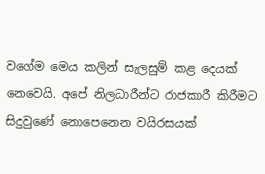වගේම මෙය කලින් සැලසුම් කළ දෙයක් නෙවෙයි. අපේ නිලධාරීන්ට රාජකාරී කිරීමට සිදුවුණේ නොපෙනෙන වයිරසයක්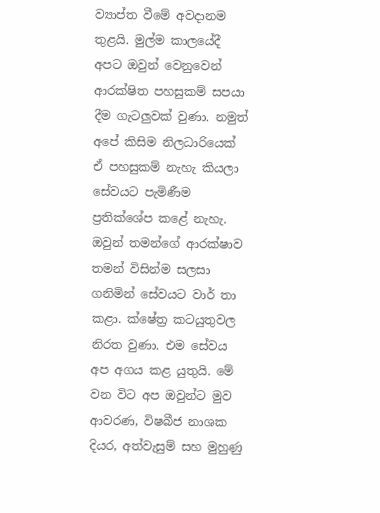ව්‍යාප්ත වීමේ අවදානම තුළයි. මුල්ම කාලයේදී අපට ඔවුන් වෙනුවෙන් ආරක්ෂිත පහසුකම් සපයා දීම ගැටලුවක් වුණා. නමුත් අපේ කිසිම නිලධාරියෙක් ඒ පහසුකම් නැහැ කියලා සේවයට පැමිණීම ප්‍රතික්ශේප කළේ නැහැ. ඔවුන් තමන්ගේ ආරක්ෂාව තමන් විසින්ම සලසා ගනිමින් සේවයට වාර් තා කළා. ක්ෂේත්‍ර කටයුතුවල නිරත වුණා. එම සේවය අප අගය කළ යුතුයි. මේ වන විට අප ඔවුන්ට මුව ආවරණ, විෂබීජ නාශක දියර, අත්වැසුම් සහ මුහුණු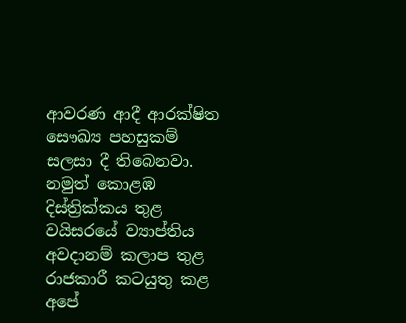ආවරණ ආදී ආරක්ෂිත සෞඛ්‍ය පහසුකම් සලසා දී තිබෙනවා. නමුත් කොළඹ දිස්ත්‍රික්කය තුළ වයිසරයේ ව්‍යාප්තිය අවදානම් කලාප තුළ රාජකාරී කටයුතු කළ අපේ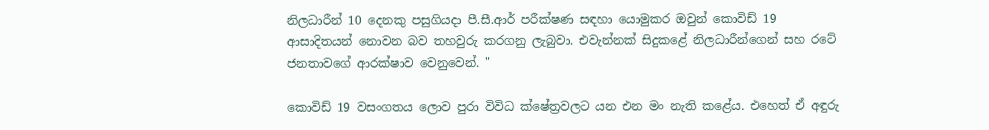නිලධාරීන් 10 දෙනකු පසුගියදා පී.සී.ආර් පරීක්ෂණ සඳහා යොමුකර ඔවුන් කොවිඩ් 19 ආසාදිතයන් නොවන බව තහවුරු කරගනු ලැබුවා. එවැන්නක් සිදුකළේ නිලධාරීන්ගෙන් සහ රටේ ජනතාවගේ ආරක්ෂාව වෙනුවෙන්. "

කොවිඩ් 19 වසංගතය ලොව පුරා විවිධ ක්ෂේත්‍රවලට යන එන මං නැති කළේය. එහෙත් ඒ අඳුරු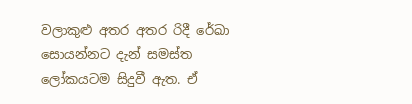වලාකුළු අතර අතර රිදී රේඛා සොයන්නට දැන් සමස්ත ලෝකයටම සිදුවී ඇත. ඒ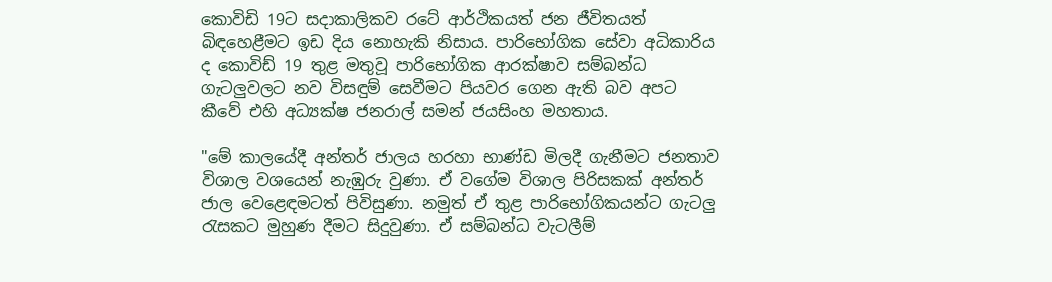කොවිඩි 19ට සදාකාලිකව රටේ ආර්ථිකයත් ජන ජීවිතයත් බිඳහෙළීමට ඉඩ දිය නොහැකි නිසාය. පාරිභෝගික සේවා අධිකාරිය ද කොවිඩ් 19 තුළ මතුවූ පාරිභෝගික ආරක්ෂාව සම්බන්ධ ගැටලුවලට නව විසඳුම් සෙවීමට පියවර ගෙන ඇති බව අපට කීවේ එහි අධ්‍යක්ෂ ජනරාල් සමන් ජයසිංහ මහතාය.

"මේ කාලයේදී අන්තර් ජාලය හරහා භාණ්ඩ මිලදී ගැනීමට ජනතාව විශාල වශයෙන් නැඹුරු වුණා. ඒ වගේම විශාල පිරිසකක් අන්තර් ජාල වෙළෙඳමටත් පිවිසුණා. නමුත් ඒ තුළ පාරිභෝගිකයන්ට ගැටලු රැසකට මුහුණ දීමට සිදුවුණා. ඒ සම්බන්ධ වැටලීම්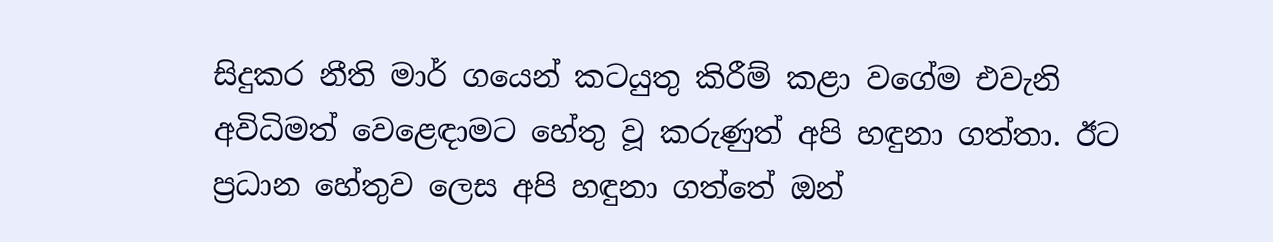සිදුකර නීති මාර් ගයෙන් කටයුතු කිරීම් කළා වගේම එවැනි අවිධිමත් වෙළෙඳාමට හේතු වූ කරුණුත් අපි හඳුනා ගත්තා. ඊට ප්‍රධාන හේතුව ලෙස අපි හඳුනා ගත්තේ ඔන්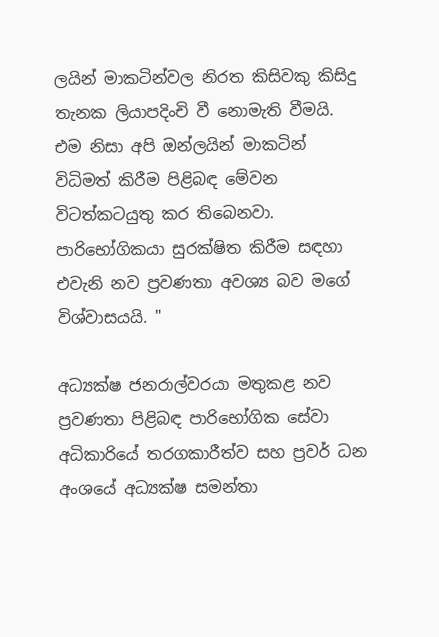ලයින් මාකටින්වල නිරත කිසිවකු කිසිදු තැනක ලියාපදිංචි වී නොමැති වීමයි. එම නිසා අපි ඔන්ලයින් මාකටින් විධිමත් කිරීම පිළිබඳ මේවන විටත්කටයුතු කර තිබෙනවා. පාරිභෝගිකයා සුරක්ෂිත කිරීම සඳහා එවැනි නව ප්‍රවණතා අවශ්‍ය බව මගේ විශ්වාසයයි. "

අධ්‍යක්ෂ ජනරාල්වරයා මතුකළ නව ප්‍රවණතා පිළිබඳ පාරිභෝගික සේවා අධිකාරියේ තරගකාරීත්ව සහ ප්‍රවර් ධන අංශයේ අධ්‍යක්ෂ සමන්තා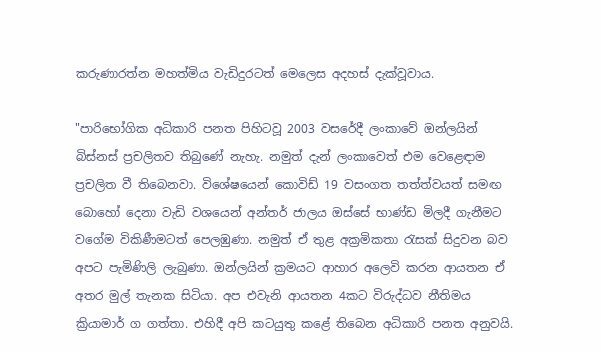කරුණාරත්න මහත්මිය වැඩිදුරටත් මෙලෙස අදහස් දැක්වූවාය.

"පාරිභෝගික අධිකාරි පනත පිහිටවූ 2003 වසරේදී ලංකාවේ ඔන්ලයින් බිස්නස් ප්‍රචලිතව තිබුණේ නැහැ. නමුත් දැන් ලංකාවෙත් එම වෙළෙඳාම ප්‍රචලිත වී තිබෙනවා. විශේෂයෙන් කොවිඩ් 19 වසංගත තත්ත්වයත් සමඟ බොහෝ දෙනා වැඩි වශයෙන් අන්තර් ජාලය ඔස්සේ භාණ්ඩ මිලදී ගැනීමට වගේම විකිණීමටත් පෙලඹුණා. නමුත් ඒ තුළ අක්‍රමිකතා රැසක් සිදුවන බව අපට පැමිණිලි ලැබුණා. ඔන්ලයින් ක්‍රමයට ආහාර අලෙවි කරන ආයතන ඒ අතර මුල් තැනක සිටියා. අප එවැනි ආයතන 4කට විරුද්ධව නීතිමය ක්‍රියාමාර් ග ගත්තා. එහිදී අපි කටයුතු කළේ තිබෙන අධිකාරි පනත අනුවයි.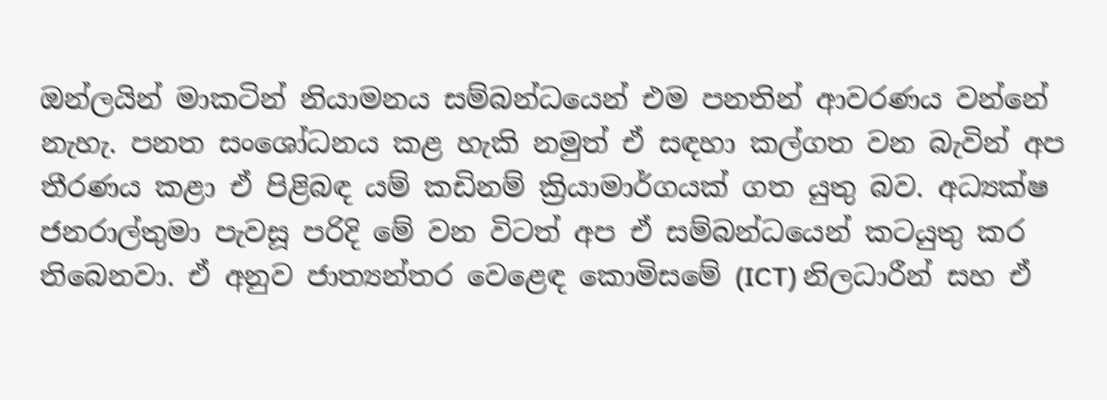ඔන්ලයින් මාකටින් නියාමනය සම්බන්ධයෙන් එම පනතින් ආවරණය වන්නේ නැහැ. පනත සංශෝධනය කළ හැකි නමුත් ඒ සඳහා කල්ගත වන බැවින් අප තීරණය කළා ඒ පිළිබඳ යම් කඩිනම් ක්‍රියාමාර්ගයක් ගත යුතු බව. අධ්‍යක්ෂ ජනරාල්තුමා පැවසූ පරිදි මේ වන විටත් අප ඒ සම්බන්ධයෙන් කටයුතු කර තිබෙනවා. ඒ අනුව ජාත්‍යන්තර වෙළෙඳ කොමිසමේ (ICT) නිලධාරීන් සහ ඒ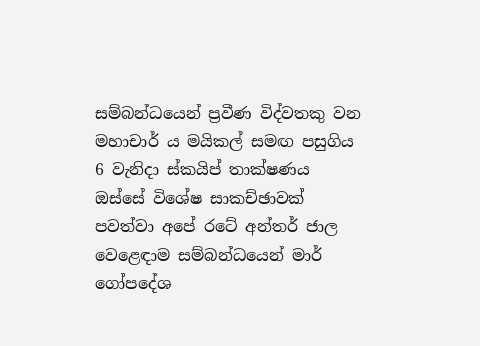සම්බන්ධයෙන් ප්‍රවීණ විද්වතකු වන මහාචාර් ය මයිකල් සමඟ පසුගිය 6 වැනිදා ස්කයිප් තාක්ෂණය ඔස්සේ විශේෂ සාකච්ඡාවක් පවත්වා අපේ රටේ අන්තර් ජාල වෙළෙඳාම සම්බන්ධයෙන් මාර් ගෝපදේශ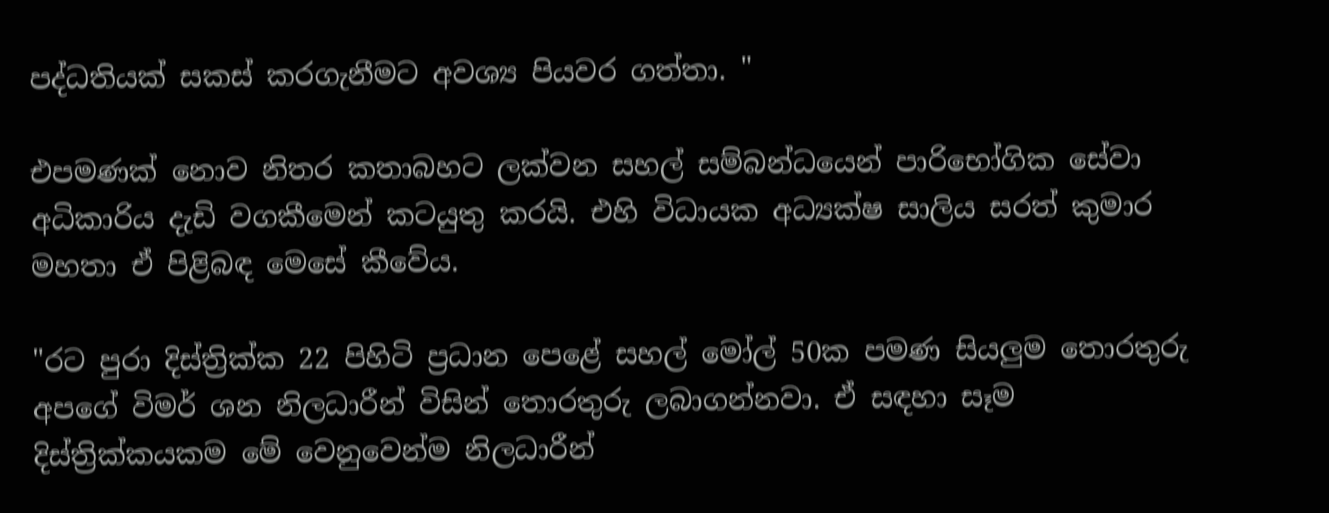පද්ධතියක් සකස් කරගැනීමට අවශ්‍ය පියවර ගත්තා. "

එපමණක් නොව නිතර කතාබහට ලක්වන සහල් සම්බන්ධයෙන් පාරිභෝගික සේවා අධිකාරිය දැඩි වගකීමෙන් කටයුතු කරයි. එහි විධායක අධ්‍යක්ෂ සාලිය සරත් කුමාර මහතා ඒ පිළිබඳ ‍‍මෙසේ කීවේය.

"රට පුරා දිස්ත්‍රික්ක 22 පිහිටි ප්‍රධාන පෙළේ සහල් මෝල් 50ක පමණ සියලුම තොරතුරු අපගේ විමර් ශන නිලධාරීන් විසින් තොරතුරු ලබාගන්නවා. ඒ සඳහා සෑම දිස්ත්‍රික්කයකම මේ වෙනුවෙන්ම නිලධාරීන්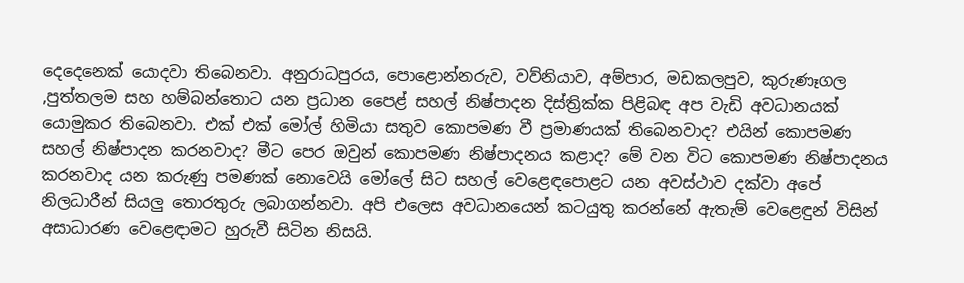දෙදෙනෙක් යොදවා තිබෙනවා. අනුරාධපුරය, පොළොන්නරුව, වව්නියාව, අම්පාර, මඩකලපුව, කුරුණෑගල ,පුත්තලම සහ හම්බන්තොට යන ප්‍රධාන පෛළ් සහල් නිෂ්පාදන දිස්ත්‍රික්ක පිළිබඳ අප වැඩි අවධානයක් යොමුකර තිබෙනවා. එක් එක් මෝල් හිමියා සතුව කොපමණ වී ප්‍රමාණයක් තිබෙනවාද? එයින් කොපමණ සහල් නිෂ්පාදන කරනවාද? මීට පෙර ඔවුන් කොපමණ නිෂ්පාදනය කළාද? මේ වන විට කොපමණ නිෂ්පාදනය කරනවාද යන කරුණු පමණක් නොවෙයි මෝලේ සිට සහල් වෙළෙඳපොළට යන අවස්ථාව දක්වා අපේ නිලධාරීන් සියලු තොරතුරු ලබාගන්නවා. අපි එලෙස අවධානයෙන් කටයුතු කරන්නේ ඇතැම් වෙළෙඳුන් විසින් අසාධාරණ වෙළෙඳාමට හුරුවී සිටින නිසයි.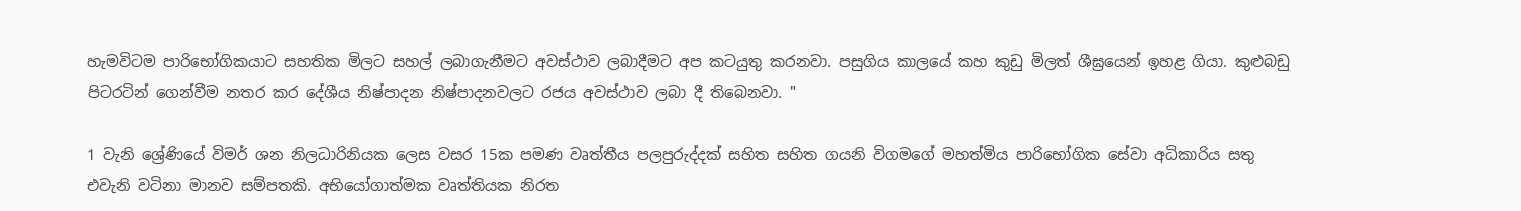හැමවිටම පාරිභෝගිකයාට සහතික මිලට සහල් ලබාගැනීමට අවස්ථාව ලබාදීමට අප කටයුතු කරනවා. පසුගිය කාලයේ කහ කුඩු මිලත් ශීඝ්‍රයෙන් ඉහළ ගියා. කුළුබඩු පිටරටින් ගෙන්වීම නතර කර දේශීය නිෂ්පාදන නිෂ්පාදනවලට රජය අවස්ථාව ලබා දී තිබෙනවා. "

1 වැනි ශ්‍රේණියේ විමර් ශන නිලධාරිනියක ලෙස වසර 15ක පමණ වෘත්තීය පලපුරුද්දක් සහිත සහිත ගයනි විගමගේ මහත්මිය පාරිභෝගික සේවා අධිකාරිය සතු එවැනි වටිනා මානව සම්පතකි. අභියෝගාත්මක වෘත්තියක නිරත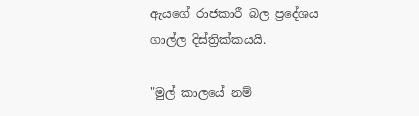ඇයගේ රාජකාරී බල ප්‍රදේශය ගාල්ල දිස්ත්‍රික්කයයි.

"මුල් කාලයේ නම්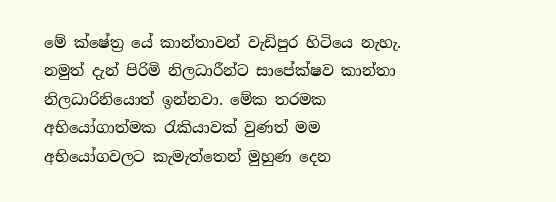මේ ක්ෂේත්‍ර යේ කාන්තාවන් වැඩිපුර හිටියෙ නැහැ. නමුත් දැන් පිරිමි නිලධාරීන්ට සාපේක්ෂව කාන්තා නිලධාරිනියොත් ඉන්නවා. මේක තරමක අභියෝගාත්මක රැකියාවක් වුණත් මම අභියෝගවලට කැමැත්තෙන් මුහුණ දෙන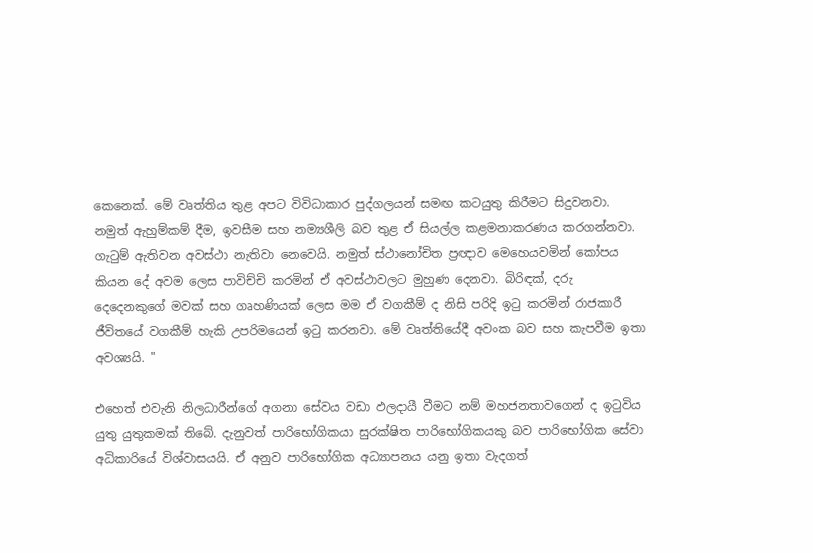කෙනෙක්. මේ වෘත්තිය තුළ අපට විවිධාකාර පුද්ගලයන් සමඟ කටයුතු කිරීමට සිදුවනවා. නමුත් ඇහුම්කම් දීම, ඉවසීම සහ නම්‍යශීලි බව තුළ ඒ සියල්ල කළමනාකරණය කරගන්නවා. ගැටුම් ඇතිවන අවස්ථා නැතිවා නෙවෙයි. නමුත් ස්ථානෝචිත ප්‍රඥාව මෙහෙයවමින් කෝපය කියන දේ අවම ලෙස පාවිච්චි කරමින් ඒ අවස්ථාවලට මුහුණ දෙනවා. බිරිඳක්, දරු දෙදෙනකුගේ මවක් සහ ගෘහණියක් ලෙස මම ඒ වගකීම් ද නිසි පරිදි ඉටු කරමින් රාජකාරී ජීවිතයේ වගකීම් හැකි උපරිමයෙන් ඉටු කරනවා. මේ වෘත්තියේදී අවංක බව සහ කැපවීම ඉතා අවශ්‍යයි. "

එහෙත් එවැනි නිලධාරීන්ගේ අගනා සේවය වඩා ඵලදායී වීමට නම් මහජනතාවගෙන් ද ඉටුවිය යුතු යුතුකමක් තිබේ. දැනුවත් පාරිභෝගිකයා සුරක්ෂිත පාරිභෝගිකයකු බව පාරිභෝගික සේවා අධිකාරියේ විශ්වාසයයි. ඒ අනුව පාරිභෝගික අධ්‍යාපනය යනු ඉතා වැදගත්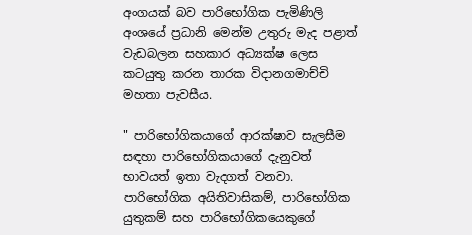අංගයක් බව පාරිභෝගික පැමිණිලි අංශයේ ප්‍රධානි ‍මෙන්ම උතුරු මැද පළාත් වැඩබලන සහකාර අධ්‍යක්ෂ ලෙස කටයුතු කරන තාරක විදානගමාච්චි මහතා පැවසීය.

" පාරිභෝගිකයාගේ ආරක්ෂාව සැලසීම සඳහා පාරිභෝගිකයාගේ දැනුවත් භාවයත් ඉතා වැදගත් වනවා. පාරිභෝගික අයිතිවාසිකම්, පාරිභෝගික යුතුකම් සහ පාරිභෝගිකයෙකුගේ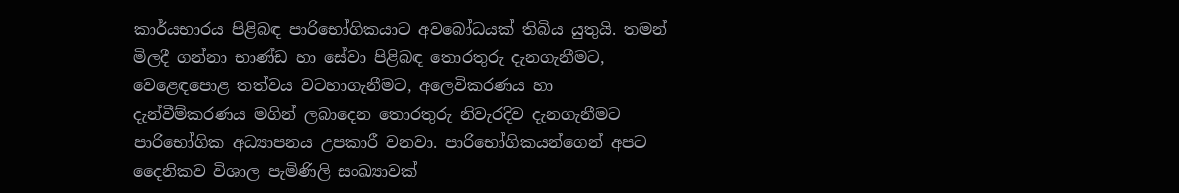කාර්යභාරය පිළිබඳ පාරිභෝගිකයාට අව‍බෝධයක් තිබිය යුතුයි. තමන් මිලදී ගන්නා භාණ්ඩ හා සේවා පිළිබඳ තොරතුරු දැනගැනීමට, වෙළෙඳපොළ තත්වය වටහාගැනීමට, අලෙවිකරණය හා දැන්වීම්කරණය මගින් ලබාදෙන තොරතුරු නිවැරදිව දැනගැනීමට පාරිභෝගික අධ්‍යාපනය උපකාරී වනවා. පාරිභෝගිකයන්ගෙන් අපට දෛනිකව විශාල පැමිණිලි සංඛ්‍යාවක්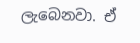ලැබෙනවා. ඒ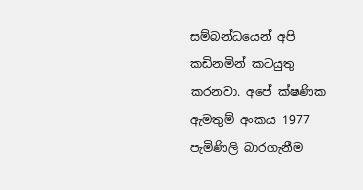සම්බන්ධයෙන් අපි කඩිනමින් කටයුතු කරනවා. අපේ ක්ෂණික ඇමතුම් අංකය 1977 පැමිණිලි බාරගැනීම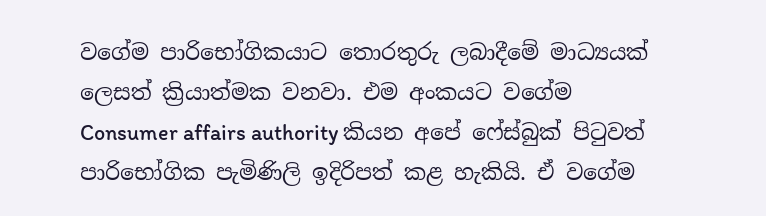වගේම පාරිභෝගිකයාට තොරතුරු ලබාදීමේ මාධ්‍යයක් ලෙසත් ක්‍රියාත්මක වනවා. එම අංකයට වගේම Consumer affairs authority කියන අපේ ෆේස්බුක් පිටුවත් පාරිභෝගික පැමිණිලි ඉදිරිපත් කළ හැකියි. ඒ වගේම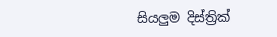සියලුම දිස්ත්‍රික්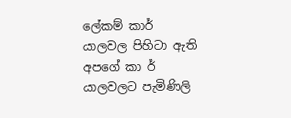ලේකම් කාර් යාලවල පිහිටා ඇති අපගේ කා ර් යාලවලට පැමිණිලි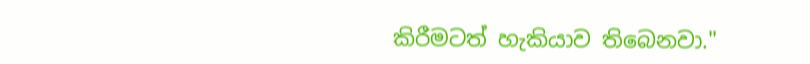කිරීමටත් හැකියාව තිබෙනවා."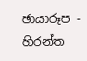ඡායාරූප - හිරන්ත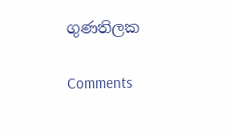ගුණතිලක

Comments